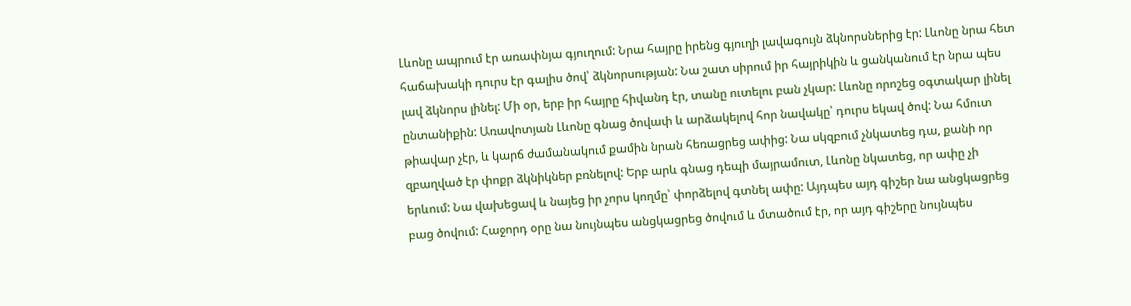Լևոնը ապրում էր առափնյա գյուղում: Նրա հայրը իրենց գյուղի լավագույն ձկնորսներից էր: Լևոնը նրա հետ հաճախակի դուրս էր գալիս ծով՝ ձկնորսության: Նա շատ սիրում իր հայրիկին և ցանկանում էր նրա պես լավ ձկնորս լինել: Մի օր, երբ իր հայրը հիվանդ էր, տանը ուտելու բան չկար: Լևոնը որոշեց օգտակար լինել ընտանիքին: Առավոտյան Լևոնը գնաց ծովափ և արձակելով հոր նավակը՝ դուրս եկավ ծով: Նա հմուտ թիավար չէր, և կարճ ժամանակում քամին նրան հեռացրեց ափից: Նա սկզբում չնկատեց դա, քանի որ զբաղված էր փոքր ձկնիկներ բռնելով: Երբ արև գնաց դեպի մայրամուտ, Լևոնը նկատեց, որ ափը չի երևում: Նա վախեցավ և նայեց իր չորս կողմը՝ փորձելով գտնել ափը: Այդպես այդ գիշեր նա անցկացրեց բաց ծովում: Հաջորդ օրը նա նույնպես անցկացրեց ծովում և մտածում էր, որ այդ գիշերը նույնպես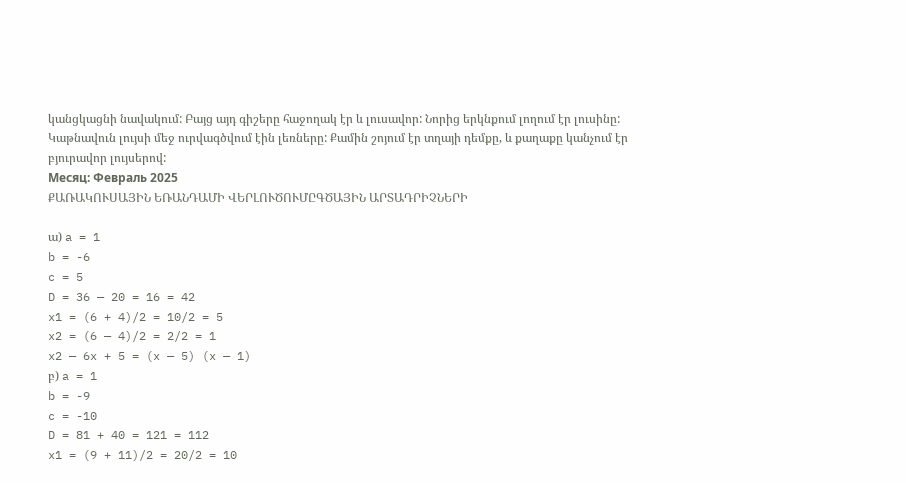կանցկացնի նավակում: Բայց այդ գիշերը հաջողակ էր և լուսավոր: Նորից երկնքում լողում էր լուսինը: Կաթնավուն լույսի մեջ ուրվագծվում էին լեռները: Քամին շոյում էր տղայի դեմքը, և քաղաքը կանչում էր բյուրավոր լույսերով:
Месяц: Февраль 2025
ՔԱՌԱԿՈՒՍԱՅԻՆ ԵՌԱՆԴԱՄԻ ՎԵՐԼՈՒԾՈՒՄԸԳԾԱՅԻՆ ԱՐՏԱԴՐԻՉՆԵՐԻ

ա) a = 1
b = -6
c = 5
D = 36 — 20 = 16 = 42
x1 = (6 + 4)/2 = 10/2 = 5
x2 = (6 — 4)/2 = 2/2 = 1
x2 — 6x + 5 = (x — 5) (x — 1)
բ) a = 1
b = -9
c = -10
D = 81 + 40 = 121 = 112
x1 = (9 + 11)/2 = 20/2 = 10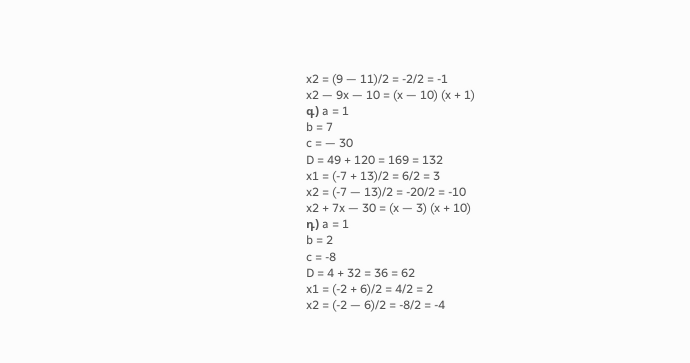x2 = (9 — 11)/2 = -2/2 = -1
x2 — 9x — 10 = (x — 10) (x + 1)
գ) a = 1
b = 7
c = — 30
D = 49 + 120 = 169 = 132
x1 = (-7 + 13)/2 = 6/2 = 3
x2 = (-7 — 13)/2 = -20/2 = -10
x2 + 7x — 30 = (x — 3) (x + 10)
դ) a = 1
b = 2
c = -8
D = 4 + 32 = 36 = 62
x1 = (-2 + 6)/2 = 4/2 = 2
x2 = (-2 — 6)/2 = -8/2 = -4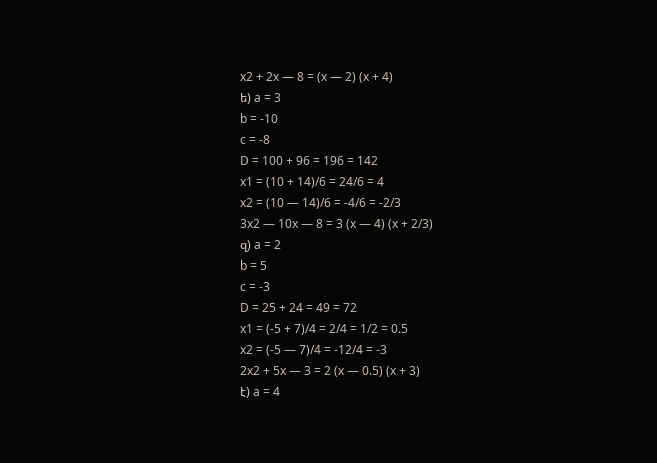x2 + 2x — 8 = (x — 2) (x + 4)
ե) a = 3
b = -10
c = -8
D = 100 + 96 = 196 = 142
x1 = (10 + 14)/6 = 24/6 = 4
x2 = (10 — 14)/6 = -4/6 = -2/3
3x2 — 10x — 8 = 3 (x — 4) (x + 2/3)
զ) a = 2
b = 5
c = -3
D = 25 + 24 = 49 = 72
x1 = (-5 + 7)/4 = 2/4 = 1/2 = 0.5
x2 = (-5 — 7)/4 = -12/4 = -3
2x2 + 5x — 3 = 2 (x — 0.5) (x + 3)
է) a = 4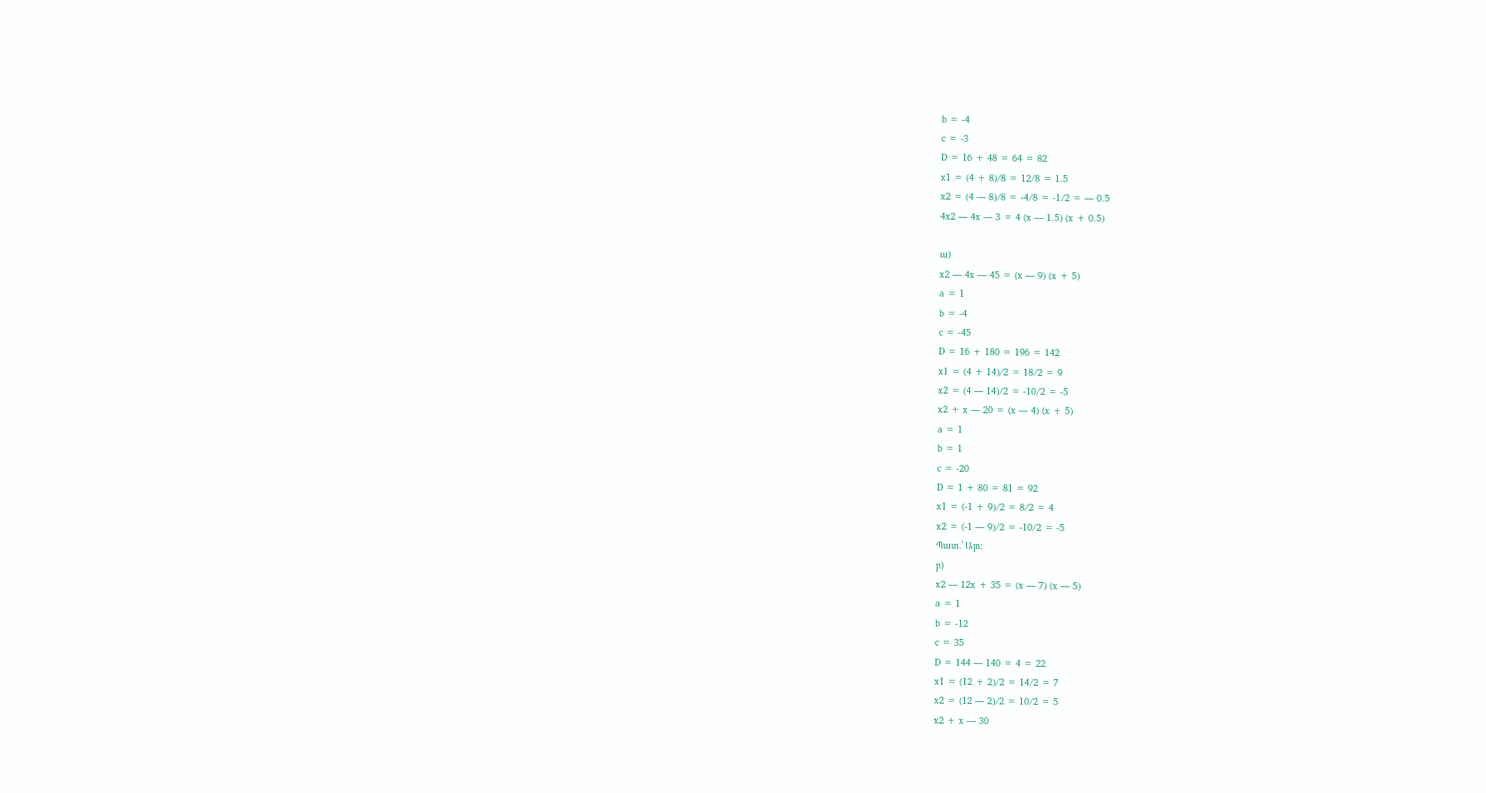b = -4
c = -3
D = 16 + 48 = 64 = 82
x1 = (4 + 8)/8 = 12/8 = 1.5
x2 = (4 — 8)/8 = -4/8 = -1/2 = — 0.5
4x2 — 4x — 3 = 4 (x — 1.5) (x + 0.5)

ա)
x2 — 4x — 45 = (x — 9) (x + 5)
a = 1
b = -4
c = -45
D = 16 + 180 = 196 = 142
x1 = (4 + 14)/2 = 18/2 = 9
x2 = (4 — 14)/2 = -10/2 = -5
x2 + x — 20 = (x — 4) (x + 5)
a = 1
b = 1
c = -20
D = 1 + 80 = 81 = 92
x1 = (-1 + 9)/2 = 8/2 = 4
x2 = (-1 — 9)/2 = -10/2 = -5
Պատ.՝ Այո:
բ)
x2 — 12x + 35 = (x — 7) (x — 5)
a = 1
b = -12
c = 35
D = 144 — 140 = 4 = 22
x1 = (12 + 2)/2 = 14/2 = 7
x2 = (12 — 2)/2 = 10/2 = 5
x2 + x — 30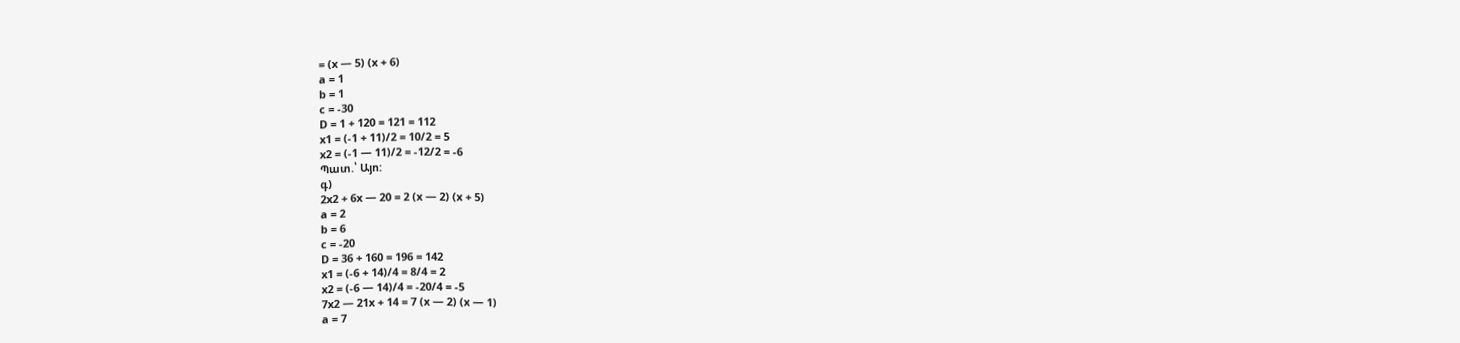= (x — 5) (x + 6)
a = 1
b = 1
c = -30
D = 1 + 120 = 121 = 112
x1 = (-1 + 11)/2 = 10/2 = 5
x2 = (-1 — 11)/2 = -12/2 = -6
Պատ.՝ Այո:
գ)
2x2 + 6x — 20 = 2 (x — 2) (x + 5)
a = 2
b = 6
c = -20
D = 36 + 160 = 196 = 142
x1 = (-6 + 14)/4 = 8/4 = 2
x2 = (-6 — 14)/4 = -20/4 = -5
7x2 — 21x + 14 = 7 (x — 2) (x — 1)
a = 7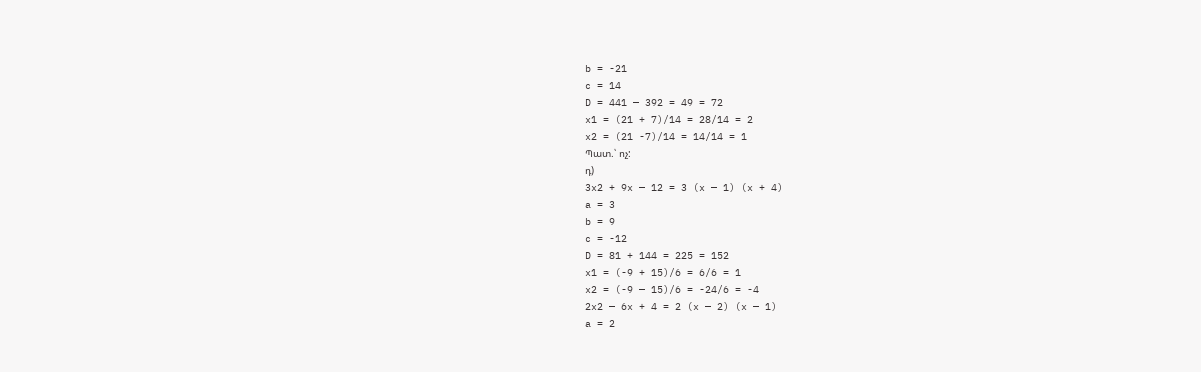b = -21
c = 14
D = 441 — 392 = 49 = 72
x1 = (21 + 7)/14 = 28/14 = 2
x2 = (21 -7)/14 = 14/14 = 1
Պատ.՝ ոչ:
դ)
3x2 + 9x — 12 = 3 (x — 1) (x + 4)
a = 3
b = 9
c = -12
D = 81 + 144 = 225 = 152
x1 = (-9 + 15)/6 = 6/6 = 1
x2 = (-9 — 15)/6 = -24/6 = -4
2x2 — 6x + 4 = 2 (x — 2) (x — 1)
a = 2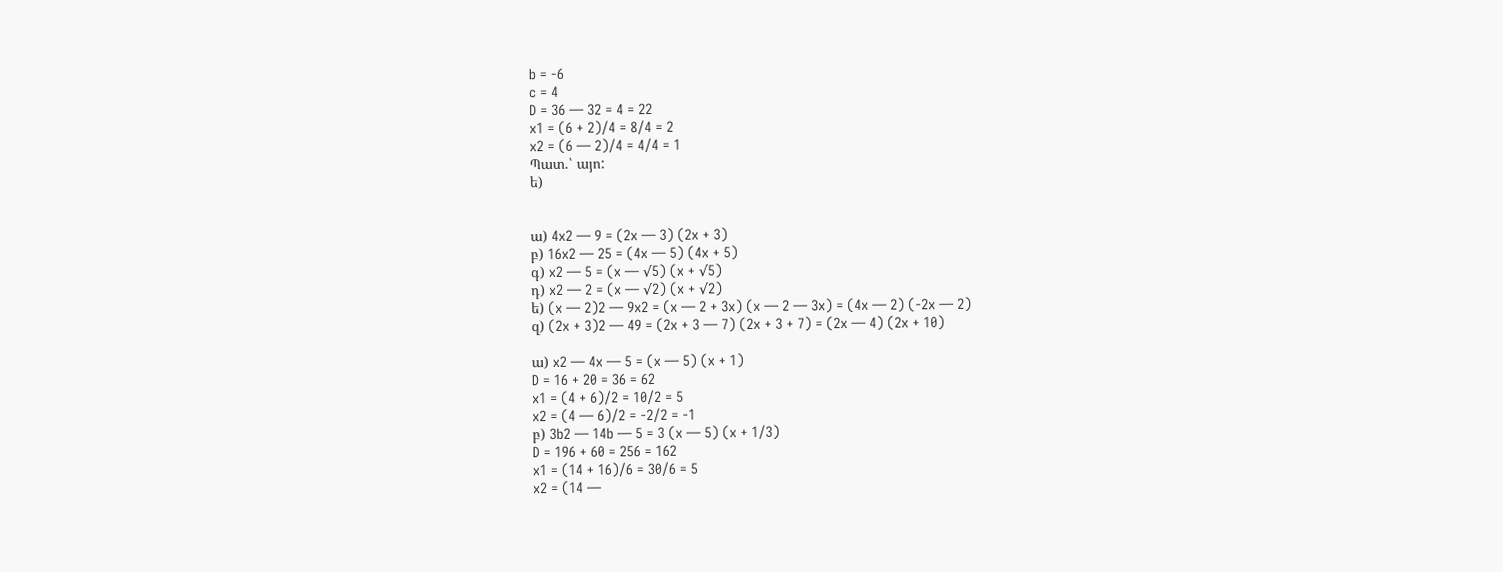b = -6
c = 4
D = 36 — 32 = 4 = 22
x1 = (6 + 2)/4 = 8/4 = 2
x2 = (6 — 2)/4 = 4/4 = 1
Պատ.՝ այո:
ե)


ա) 4x2 — 9 = (2x — 3) (2x + 3)
բ) 16x2 — 25 = (4x — 5) (4x + 5)
գ) x2 — 5 = (x — √5) (x + √5)
դ) x2 — 2 = (x — √2) (x + √2)
ե) (x — 2)2 — 9x2 = (x — 2 + 3x) (x — 2 — 3x) = (4x — 2) (-2x — 2)
զ) (2x + 3)2 — 49 = (2x + 3 — 7) (2x + 3 + 7) = (2x — 4) (2x + 10)

ա) x2 — 4x — 5 = (x — 5) (x + 1)
D = 16 + 20 = 36 = 62
x1 = (4 + 6)/2 = 10/2 = 5
x2 = (4 — 6)/2 = -2/2 = -1
բ) 3b2 — 14b — 5 = 3 (x — 5) (x + 1/3)
D = 196 + 60 = 256 = 162
x1 = (14 + 16)/6 = 30/6 = 5
x2 = (14 —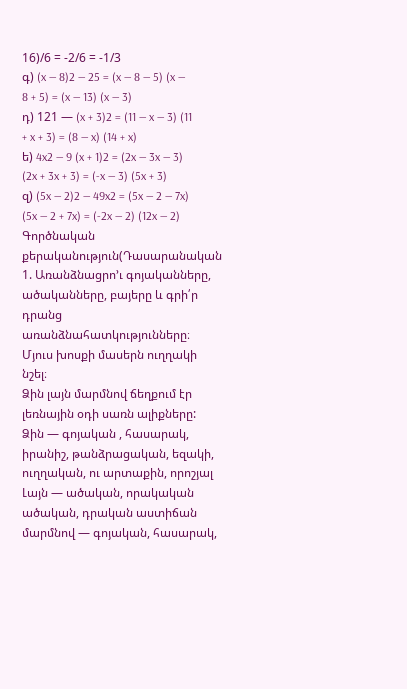16)/6 = -2/6 = -1/3
գ) (x — 8)2 — 25 = (x — 8 — 5) (x — 8 + 5) = (x — 13) (x — 3)
դ) 121 — (x + 3)2 = (11 — x — 3) (11 + x + 3) = (8 — x) (14 + x)
ե) 4x2 — 9 (x + 1)2 = (2x — 3x — 3) (2x + 3x + 3) = (-x — 3) (5x + 3)
զ) (5x — 2)2 — 49x2 = (5x — 2 — 7x) (5x — 2 + 7x) = (-2x — 2) (12x — 2)
Գործնական քերականություն(Դասարանական
1. Առանձնացրո’ւ գոյականները, ածականները, բայերը և գրի՛ր դրանց առանձնահատկությունները։ Մյուս խոսքի մասերն ուղղակի նշել։
Ձին լայն մարմնով ճեղքում էր լեռնային օդի սառն ալիքները:
Ձին — գոյական , հասարակ, իրանիշ, թանձրացական, եզակի, ուղղական, ու արտաքին, որոշյալ
Լայն — ածական, որակական ածական, դրական աստիճան
մարմնով — գոյական, հասարակ,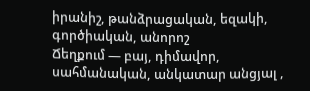իրանիշ, թանձրացական, եզակի, գործիական, անորոշ
Ճեղքում — բայ, դիմավոր, սահմանական, անկատար անցյալ ,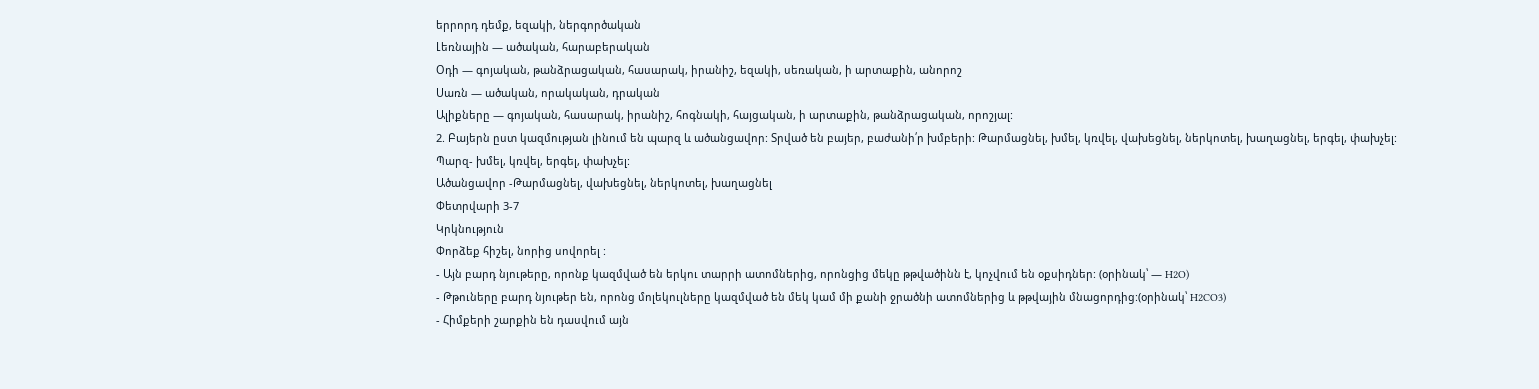երրորդ դեմք, եզակի, ներգործական
Լեռնային — ածական, հարաբերական
Օդի — գոյական, թանձրացական, հասարակ, իրանիշ, եզակի, սեռական, ի արտաքին, անորոշ
Սառն — ածական, որակական, դրական
Ալիքները — գոյական, հասարակ, իրանիշ, հոգնակի, հայցական, ի արտաքին, թանձրացական, որոշյալ:
2. Բայերն ըստ կազմության լինում են պարզ և ածանցավոր: Տրված են բայեր, բաժանի՛ր խմբերի: Թարմացնել, խմել, կռվել, վախեցնել, ներկոտել, խաղացնել, երգել, փախչել:
Պարզ- խմել, կռվել, երգել, փախչել:
Ածանցավոր -Թարմացնել, վախեցնել, ներկոտել, խաղացնել
Փետրվարի 3-7
Կրկնություն
Փորձեք հիշել, նորից սովորել :
- Այն բարդ նյութերը, որոնք կազմված են երկու տարրի ատոմներից, որոնցից մեկը թթվածինն է, կոչվում են օքսիդներ: (օրինակ՝ — H2O)
- Թթուները բարդ նյութեր են, որոնց մոլեկուլները կազմված են մեկ կամ մի քանի ջրածնի ատոմներից և թթվային մնացորդից:(օրինակ՝ H2CO3)
- Հիմքերի շարքին են դասվում այն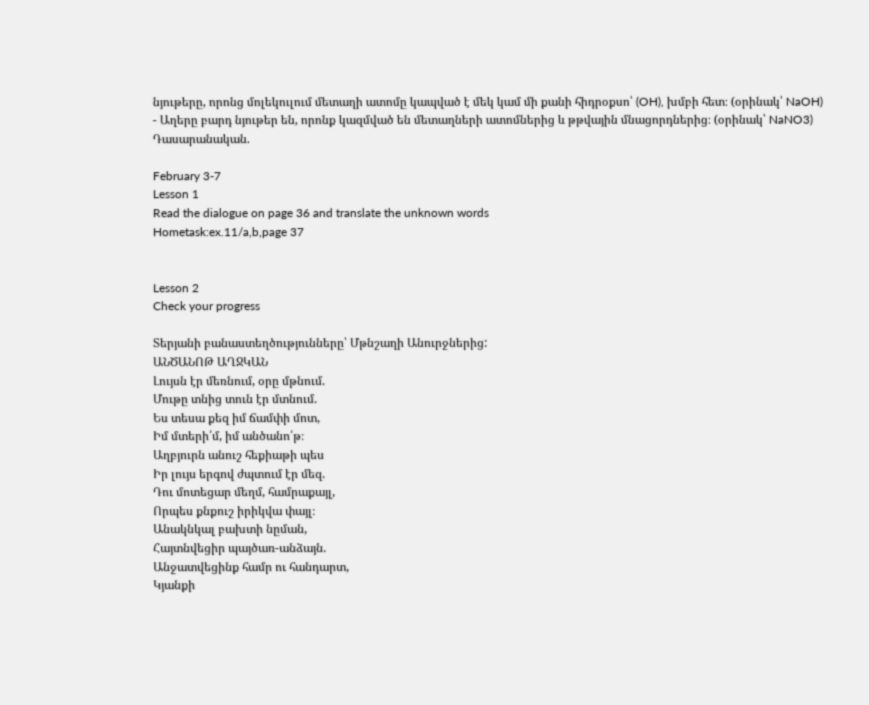նյութերը, որոնց մոլեկուլում մետաղի ատոմը կապված է մեկ կամ մի քանի հիդրօքսո՝ (OH), խմբի հետ։ (օրինակ՝ NaOH)
- Աղերը բարդ նյութեր են, որոնք կազմված են մետաղների ատոմներից և թթվային մնացորդներից։ (օրինակ՝ NaNO3)
Դասարանական.

February 3-7
Lesson 1
Read the dialogue on page 36 and translate the unknown words
Hometask:ex.11/a,b,page 37


Lesson 2
Check your progress

Տերյանի բանաստեղծությունները՝ Մթնշաղի Անուրջներից:
ԱՆԾԱՆՈԹ ԱՂՋԿԱՆ
Լույսն էր մեռնում, օրը մթնում.
Մութը տնից տուն էր մտնում.
Ես տեսա քեզ իմ ճամփի մոտ,
Իմ մտերի՛մ, իմ անծանո՛թ։
Աղբյուրն անուշ հեքիաթի պես
Իր լույս երգով ժպտում էր մեզ.
Դու մոտեցար մեղմ, համրաքայլ,
Որպես քնքուշ իրիկվա փայլ։
Անակնկալ բախտի նըման,
Հայտնվեցիր պայծառ-անձայն.
Անջատվեցինք համր ու հանդարտ,
Կյանքի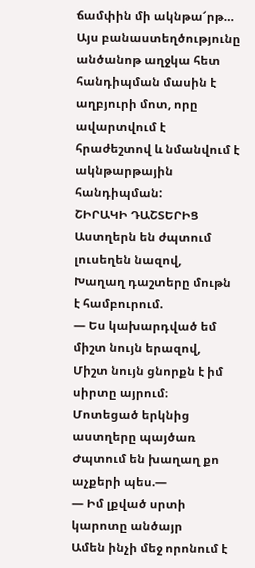ճամփին մի ակնթա՜րթ…
Այս բանաստեղծությունը անծանոթ աղջկա հետ հանդիպման մասին է աղբյուրի մոտ, որը ավարտվում է հրաժեշտով և նմանվում է ակնթարթային հանդիպման:
ՇԻՐԱԿԻ ԴԱՇՏԵՐԻՑ
Աստղերն են ժպտում լուսեղեն նազով,
Խաղաղ դաշտերը մութն է համբուրում.
— Ես կախարդված եմ միշտ նույն երազով,
Միշտ նույն ցնորքն է իմ սիրտը այրում։
Մոտեցած երկնից աստղերը պայծառ
Ժպտում են խաղաղ քո աչքերի պես.—
— Իմ լքված սրտի կարոտը անծայր
Ամեն ինչի մեջ որոնում է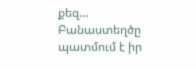քեզ…
Բանաստեղծը պատմում է իր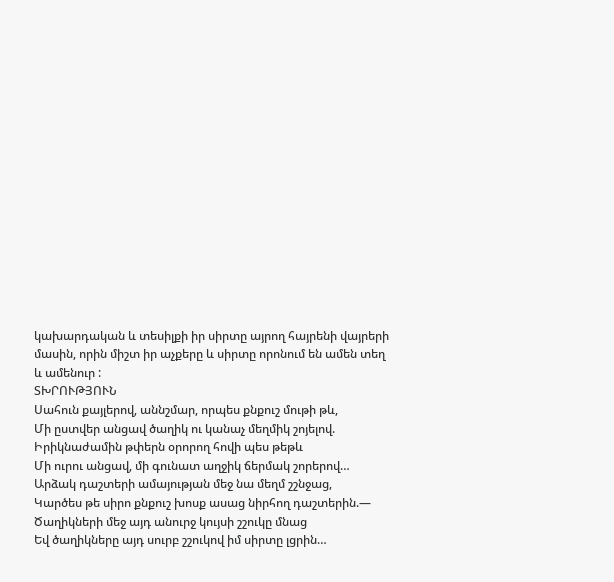կախարդական և տեսիլքի իր սիրտը այրող հայրենի վայրերի մասին, որին միշտ իր աչքերը և սիրտը որոնում են ամեն տեղ և ամենուր :
ՏԽՐՈՒԹՅՈՒՆ
Սահուն քայլերով, աննշմար, որպես քնքուշ մութի թև,
Մի ըստվեր անցավ ծաղիկ ու կանաչ մեղմիկ շոյելով.
Իրիկնաժամին թփերն օրորող հովի պես թեթև
Մի ուրու անցավ, մի գունատ աղջիկ ճերմակ շորերով…
Արձակ դաշտերի ամայության մեջ նա մեղմ շշնջաց,
Կարծես թե սիրո քնքուշ խոսք ասաց նիրհող դաշտերին.—
Ծաղիկների մեջ այդ անուրջ կույսի շշուկը մնաց
Եվ ծաղիկները այդ սուրբ շշուկով իմ սիրտը լցրին…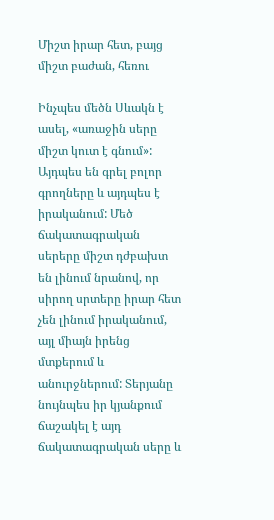Միշտ իրար հետ, բայց միշտ բաժան, հեռու

Ինչպես մեծն Սևակն է ասել, «առաջին սերը միշտ կուտ է գնում»: Այդպես են գրել բոլոր գրողները և այդպես է իրականում: Մեծ ճակատագրական սերերը միշտ դժբախտ են լինում նրանով, որ սիրող սրտերը իրար հետ չեն լինում իրականում, այլ միայն իրենց մտքերում և անուրջներում: Տերյանը նույնպես իր կյանքում ճաշակել է այդ ճակատագրական սերը և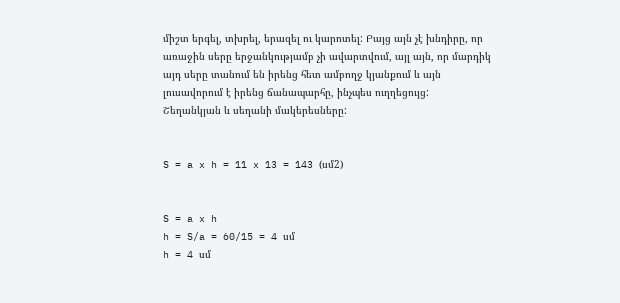միշտ երգել, տխրել, երազել ու կարոտել: Բայց այն չէ խնդիրը, որ առաջին սերը երջանկությամբ չի ավարտվում, այլ այն, որ մարդիկ այդ սերը տանում են իրենց հետ ամբողջ կյանքում և այն լուսավորում է իրենց ճանապարհը, ինչպես ուղղեցույց:
Շեղանկյան և սեղանի մակերեսները:


S = a x h = 11 x 13 = 143 (սմ2)


S = a x h
h = S/a = 60/15 = 4 սմ
h = 4 սմ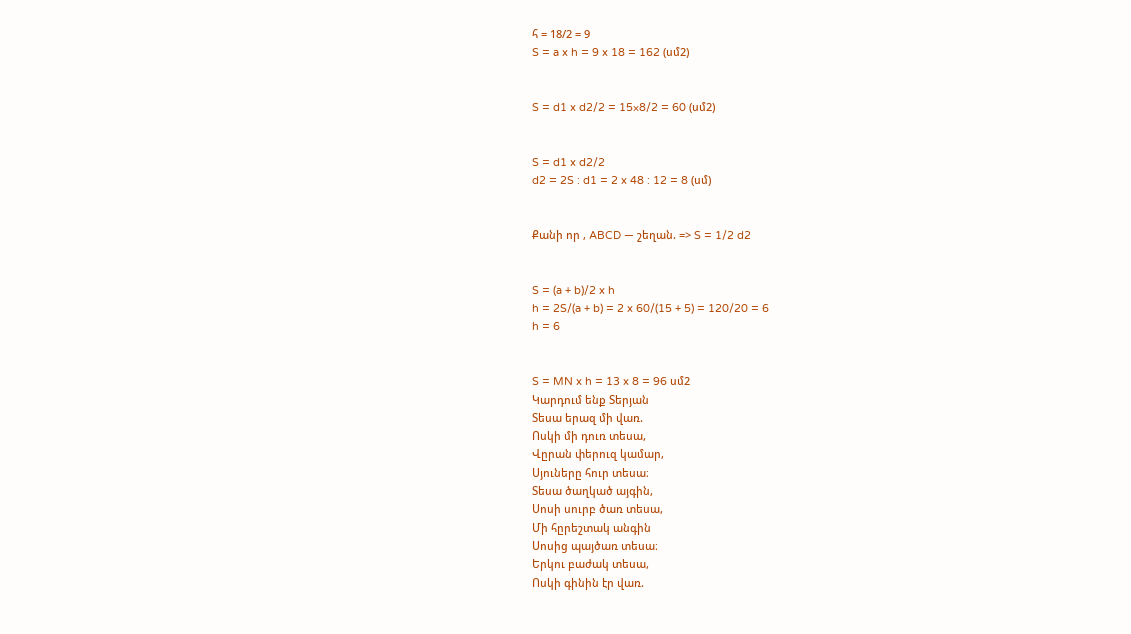հ = 18/2 = 9
S = a x h = 9 x 18 = 162 (սմ2)


S = d1 x d2/2 = 15×8/2 = 60 (սմ2)


S = d1 x d2/2
d2 = 2S : d1 = 2 x 48 : 12 = 8 (սմ)


Քանի որ , ABCD — շեղան. => S = 1/2 d2


S = (a + b)/2 x h
h = 2S/(a + b) = 2 x 60/(15 + 5) = 120/20 = 6
h = 6


S = MN x h = 13 x 8 = 96 սմ2
Կարդում ենք Տերյան
Տեսա երազ մի վառ.
Ոսկի մի դուռ տեսա,
Վըրան փերուզ կամար,
Սյուները հուր տեսա։
Տեսա ծաղկած այգին,
Սոսի սուրբ ծառ տեսա,
Մի հըրեշտակ անգին
Սոսից պայծառ տեսա։
Երկու բաժակ տեսա,
Ոսկի գինին էր վառ.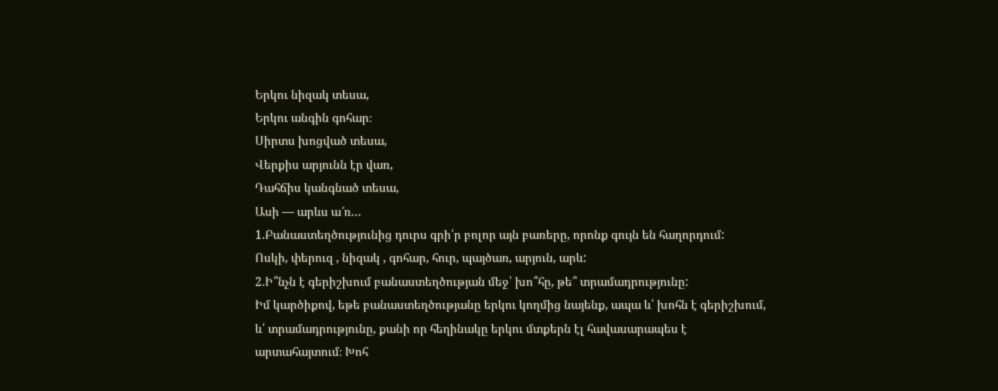Երկու նիզակ տեսա,
Երկու անգին գոհար։
Սիրտս խոցված տեսա,
Վերքիս արյունն էր վառ,
Դահճիս կանգնած տեսա,
Ասի — արևս ա՜ռ…
1.Բանաստեղծությունից դուրս գրի՛ր բոլոր այն բառերը, որոնք գույն են հաղորդում:
Ոսկի, փերուզ , նիզակ , գոհար, հուր, պայծառ, արյուն, արև:
2.Ի՞նչն է գերիշխում բանաստեղծության մեջ՝ խո՞հը, թե՞ տրամադրությունը:
Իմ կարծիքով, եթե բանաստեղծությանը երկու կողմից նայենք, ապա և՛ խոհն է գերիշխում, և՛ տրամադրությունը, քանի որ հեղինակը երկու մտքերն էլ հավասարապես է արտահայտում։ Խոհ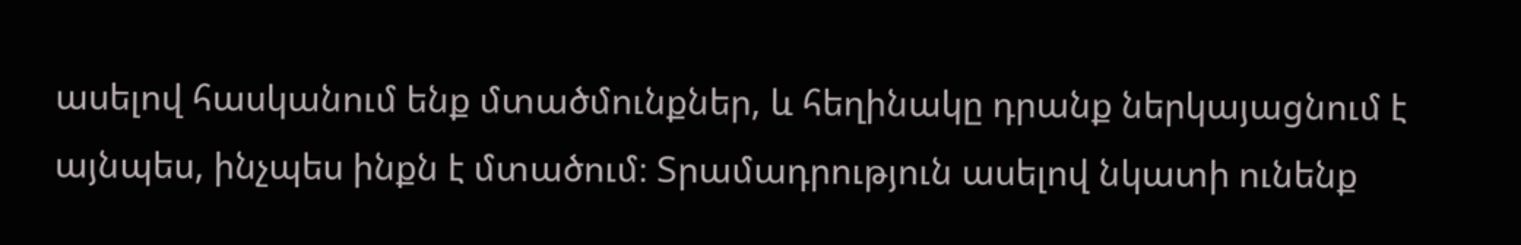ասելով հասկանում ենք մտածմունքներ, և հեղինակը դրանք ներկայացնում է այնպես, ինչպես ինքն է մտածում։ Տրամադրություն ասելով նկատի ունենք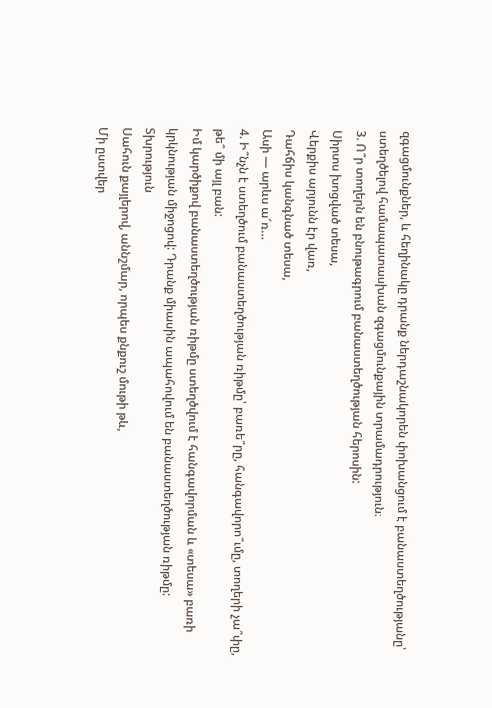զգացմունքներ, և հեղինակը դրանք ներդաշնակորեն փոխանցում է բանաստեղծությանը՝ ստեղծելով համապատասխան զգացմունքային տրամադրություն։
3. Ո՞ր տողերն են բնութագրում բանաստեղծության հերոսին:
Սիրտս խոցված տեսա,
Վերքիս արյունն էր վառ,
Դահճիս կանգնած տեսա,
Ասի — արևս ա՜ռ…
4. Ի՞նչն է ստեղծում բանաստեղծության ռիթմը՝ բառե՞րը, հանգավորո՞ւմը, տողերի չա՞փը, թե՞ մի այլ բան:
Իմ կարծիքով բանաստեղծության ռիթմը ստեղծվում է հանգավորման և «տեսա» բառի կրկնության միջոցով: Դրանք միասին ապահովում են բանաստեղծության ռիթմը:
Տխրություն
Սահուն քայլերով, աննշմար, որպես քնքուշ մութի թև,
Մի ըստվեր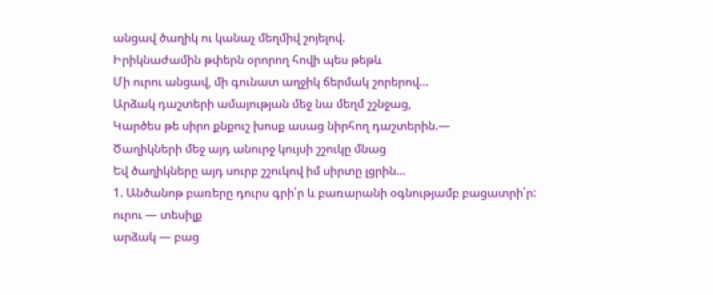անցավ ծաղիկ ու կանաչ մեղմիվ շոյելով.
Իրիկնաժամին թփերն օրորող հովի պես թեթև
Մի ուրու անցավ, մի գունատ աղջիկ ճերմակ շորերով…
Արձակ դաշտերի ամայության մեջ նա մեղմ շշնջաց,
Կարծես թե սիրո քնքուշ խոսք ասաց նիրհող դաշտերին.—
Ծաղիկների մեջ այդ անուրջ կույսի շշուկը մնաց
Եվ ծաղիկները այդ սուրբ շշուկով իմ սիրտը լցրին…
1. Անծանոթ բառերը դուրս գրի՛ր և բառարանի օգնությամբ բացատրի՛ր:
ուրու — տեսիլք
արձակ — բաց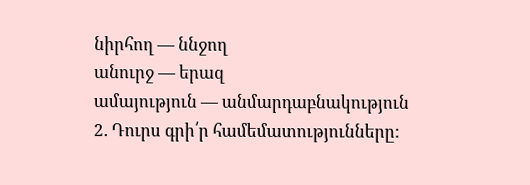նիրհող — ննջող
անուրջ — երազ
ամայություն — անմարդաբնակություն
2. Դուրս գրի՛ր համեմատությունները: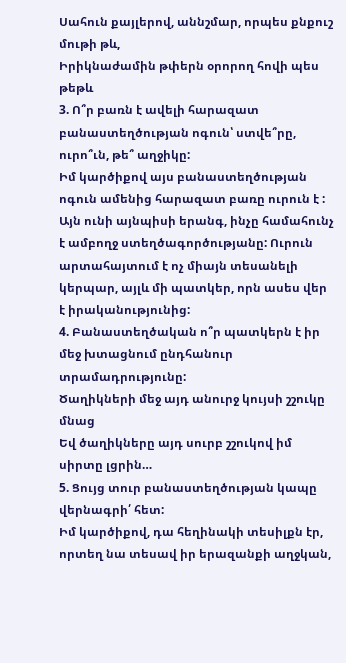Սահուն քայլերով, աննշմար, որպես քնքուշ մութի թև,
Իրիկնաժամին թփերն օրորող հովի պես թեթև
3. Ո՞ր բառն է ավելի հարազատ բանաստեղծության ոգուն՝ ստվե՞րը, ուրո՞ւն, թե՞ աղջիկը:
Իմ կարծիքով այս բանաստեղծության ոգուն ամենից հարազատ բառը ուրուն է : Այն ունի այնպիսի երանգ, ինչը համահունչ է ամբողջ ստեղծագործությանը: Ուրուն արտահայտում է ոչ միայն տեսանելի կերպար, այլև մի պատկեր, որն ասես վեր է իրականությունից:
4. Բանաստեղծական ո՞ր պատկերն է իր մեջ խտացնում ընդհանուր տրամադրությունը:
Ծաղիկների մեջ այդ անուրջ կույսի շշուկը մնաց
Եվ ծաղիկները այդ սուրբ շշուկով իմ սիրտը լցրին…
5. Ցույց տուր բանաստեղծության կապը վերնագրի՛ հետ:
Իմ կարծիքով, դա հեղինակի տեսիլքն էր, որտեղ նա տեսավ իր երազանքի աղջկան,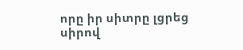որը իր սիտրը լցրեց սիրով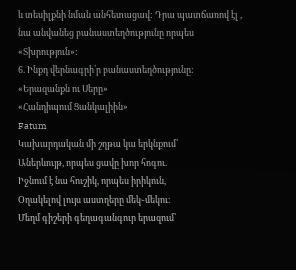և տեսիլքնի նման անհետացավ: Դրա պատճառով էլ , նա անվանեց բանաստեղծությունը որպես «Տխրություն»:
6. Ինքդ վերնագրի՛ր բանաստեղծությունը:
«Երազանքն ու Սերը»
«Հանդիպում Ցանկալիին»
Fatum
Կախարդական մի շղթա կա երկնքում՝
Աներևույթ, որպես ցավը խոր հոգու.
Իջնում է նա հուշիկ, որպես իրիկուն,
Օղակելով լույս աստղերը մեկ֊մեկու։
Մեղմ գիշերի գեղագանգուր երազում՝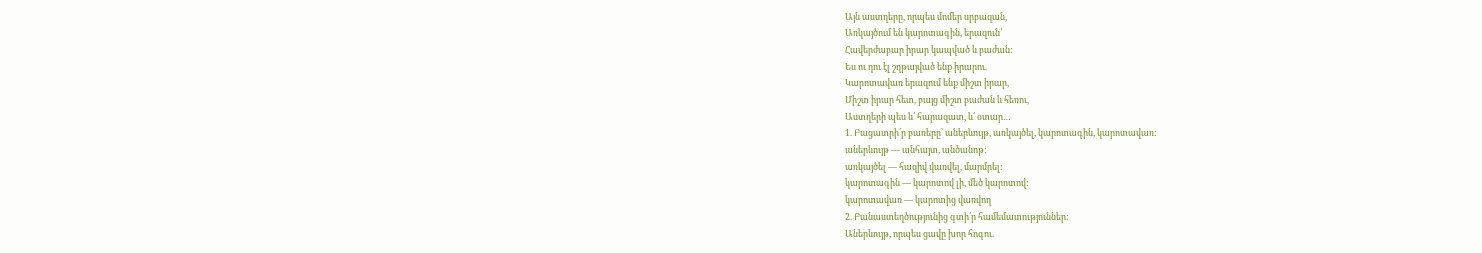Այն աստղերը, որպես մոմեր սրբազան,
Առկայծում են կարոտագին, երազուն՝
Հավերժաբար իրար կապված և բաժան։
Ես ու դու էլ շղթայված ենք իրարու.
Կարոտավառ երազում ենք միշտ իրար,
Միշտ իրար հետ, բայց միշտ բաժան և հեռու,
Աստղերի պես և՛ հարազատ, և՛ օտար…
1. Բացատրի՛ր բառերը՝ աներևույթ, առկայծել, կարոտագին, կարոտավառ:
աներևույթ — անհայտ, անծանոթ:
առկայծել — հազիվ վառվել, մարմրել:
կարոտագին — կարոտով լի, մեծ կարոտով:
կարոտավառ — կարոտից վառվող
2. Բանաստեղծությունից գտի՛ր համեմատություններ:
Աներևույթ, որպես ցավը խոր հոգու.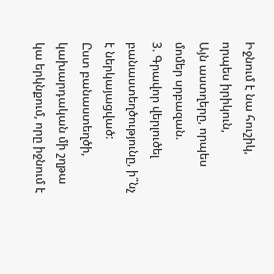Իջնում է նա հուշիկ, որպես իրիկուն,
Այն աստղերը, որպես մոմեր սրբազան.
3. Գրավոր վերլուծել բանաստեղծությունը, ի՞նչ է ներկայացված:
Ըստ բանաստեղծի, կախարդական մի շղթա կա երկնքում, որը իջնում է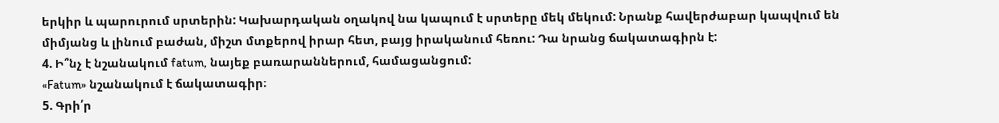երկիր և պարուրում սրտերին: Կախարդական օղակով նա կապում է սրտերը մեկ մեկում: Նրանք հավերժաբար կապվում են միմյանց և լինում բաժան, միշտ մտքերով իրար հետ, բայց իրականում հեռու: Դա նրանց ճակատագիրն է:
4. Ի՞նչ է նշանակում fatum, նայեք բառարաններում, համացանցում:
«Fatum» նշանակում է ճակատագիր։
5. Գրի՛ր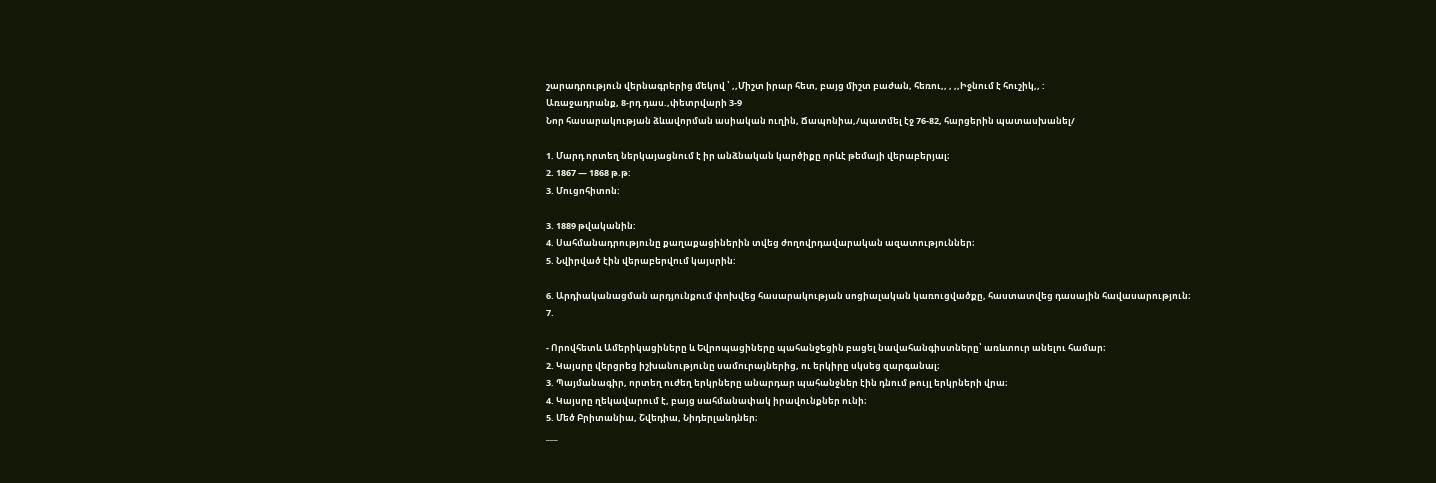շարադրություն վերնագրերից մեկով ՝ ,,Միշտ իրար հետ, բայց միշտ բաժան, հեռու,, , ,,Իջնում է հուշիկ,, :
Առաջադրանք, 8-րդ դաս.,փետրվարի 3-9
Նոր հասարակության ձևավորման ասիական ուղին, Ճապոնիա,/պատմել էջ 76-82, հարցերին պատասխանել/

1. Մարդ որտեղ ներկայացնում է իր անձնական կարծիքը որևէ թեմայի վերաբերյալ։
2. 1867 — 1868 թ.թ:
3. Մուցոհիտոն:

3. 1889 թվականին:
4. Սահմանադրությունը քաղաքացիներին տվեց ժողովրդավարական ազատություններ։
5. Նվիրված էին վերաբերվում կայսրին:

6. Արդիականացման արդյունքում փոխվեց հասարակության սոցիալական կառուցվածքը, հաստատվեց դասային հավասարություն։
7.

- Որովհետև Ամերիկացիները և Եվրոպացիները պահանջեցին բացել նավահանգիստները՝ առևտուր անելու համար։
2. Կայսրը վերցրեց իշխանությունը սամուրայներից, ու երկիրը սկսեց զարգանալ։
3. Պայմանագիր, որտեղ ուժեղ երկրները անարդար պահանջներ էին դնում թույլ երկրների վրա։
4. Կայսրը ղեկավարում է, բայց սահմանափակ իրավունքներ ունի։
5. Մեծ Բրիտանիա, Շվեդիա, Նիդերլանդներ։
___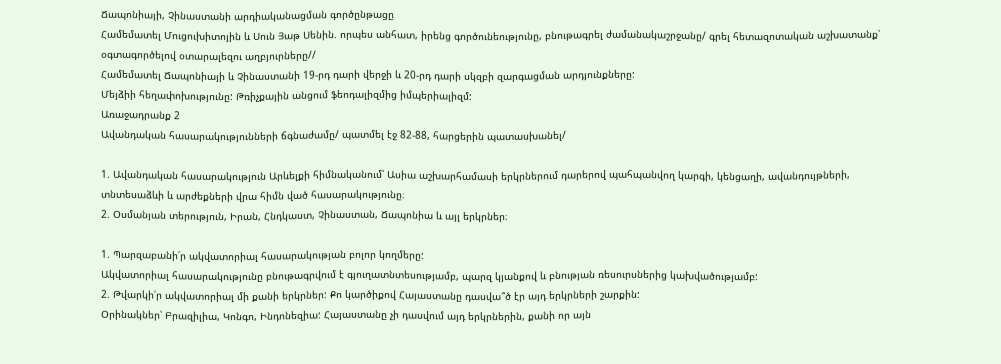Ճապոնիայի, Չինաստանի արդիականացման գործընթացը
Համեմատել Մուցուխիտոյին և Սուն Յաթ Սենին. որպես անհատ, իրենց գործունեությունը, բնութագրել ժամանակաշրջանը/ գրել հետազոտական աշխատանք՝ օգտագործելով օտարալեզու աղբյուրները//
Համեմատել Ճապոնիայի և Չինաստանի 19-րդ դարի վերջի և 20-րդ դարի սկզբի զարգացման արդյունքները:
Մեյձիի հեղափոխությունը: Թռիչքային անցում ֆեոդալիզմից իմպերիալիզմ:
Առաջադրանք 2
Ավանդական հասարակությունների ճգնաժամը/ պատմել էջ 82-88, հարցերին պատասխանել/

1. Ավանդական հասարակություն Արևելքի հիմնականում՝ Ասիա աշխարհամասի երկրներում դարերով պահպանվող կարգի, կենցաղի, ավանդույթների, տնտեսաձևի և արժեքների վրա հիմն ված հասարակությունը։
2. Օսմանյան տերություն, Իրան, Հնդկաստ, Չինաստան, Ճապոնիա և այլ երկրներ։

1. Պարզաբանի՛ր ակվատորիալ հասարակության բոլոր կողմերը:
Ակվատորիալ հասարակությունը բնութագրվում է գյուղատնտեսությամբ, պարզ կյանքով և բնության ռեսուրսներից կախվածությամբ:
2. Թվարկի՛ր ակվատորիալ մի քանի երկրներ: Քո կարծիքով Հայաստանը դասվա՞ծ էր այդ երկրների շարքին:
Օրինակներ՝ Բրազիլիա, Կոնգո, Ինդոնեզիա: Հայաստանը չի դասվում այդ երկրներին, քանի որ այն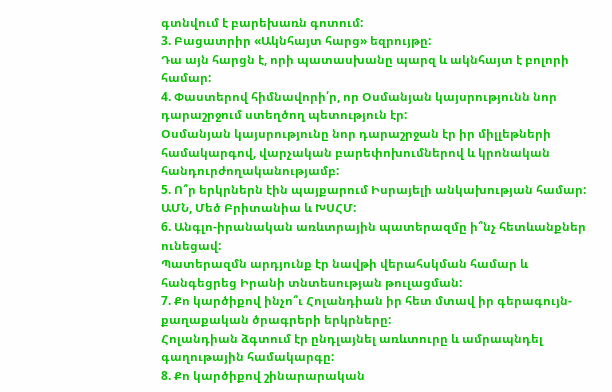գտնվում է բարեխառն գոտում:
3. Բացատրիր «Ակնհայտ հարց» եզրույթը:
Դա այն հարցն է, որի պատասխանը պարզ և ակնհայտ է բոլորի համար:
4. Փաստերով հիմնավորի՛ր, որ Օսմանյան կայսրությունն նոր դարաշրջում ստեղծող պետություն էր:
Օսմանյան կայսրությունը նոր դարաշրջան էր իր միլլեթների համակարգով, վարչական բարեփոխումներով և կրոնական հանդուրժողականությամբ:
5. Ո՞ր երկրներն էին պայքարում Իսրայելի անկախության համար:
ԱՄՆ, Մեծ Բրիտանիա և ԽՍՀՄ:
6. Անգլո-իրանական առևտրային պատերազմը ի՞նչ հետևանքներ ունեցավ:
Պատերազմն արդյունք էր նավթի վերահսկման համար և հանգեցրեց Իրանի տնտեսության թուլացման:
7. Քո կարծիքով ինչո՞ւ Հոլանդիան իր հետ մտավ իր գերագույն-քաղաքական ծրագրերի երկրները:
Հոլանդիան ձգտում էր ընդլայնել առևտուրը և ամրապնդել գաղութային համակարգը:
8. Քո կարծիքով շինարարական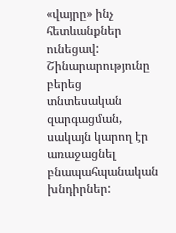«վայրը» ինչ հետևանքներ ունեցավ:
Շինարարությունը բերեց տնտեսական զարգացման, սակայն կարող էր առաջացնել բնապահպանական խնդիրներ: